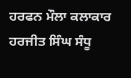ਹਰਫਨ ਮੌਲਾ ਕਲਾਕਾਰ ਹਰਜੀਤ ਸਿੰਘ ਸੰਧੂ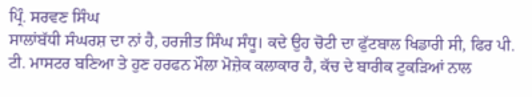ਪ੍ਰਿੰ. ਸਰਵਣ ਸਿੰਘ
ਸਾਲਾਂਬੱਧੀ ਸੰਘਰਸ਼ ਦਾ ਨਾਂ ਹੈ, ਹਰਜੀਤ ਸਿੰਘ ਸੰਧੂ। ਕਦੇ ਉਹ ਚੋਟੀ ਦਾ ਫੁੱਟਬਾਲ ਖਿਡਾਰੀ ਸੀ, ਫਿਰ ਪੀ. ਟੀ. ਮਾਸਟਰ ਬਣਿਆ ਤੇ ਹੁਣ ਹਰਫਨ ਮੌਲਾ ਮੋਜ਼ੇਕ ਕਲਾਕਾਰ ਹੈ, ਕੱਚ ਦੇ ਬਾਰੀਕ ਟੁਕੜਿਆਂ ਨਾਲ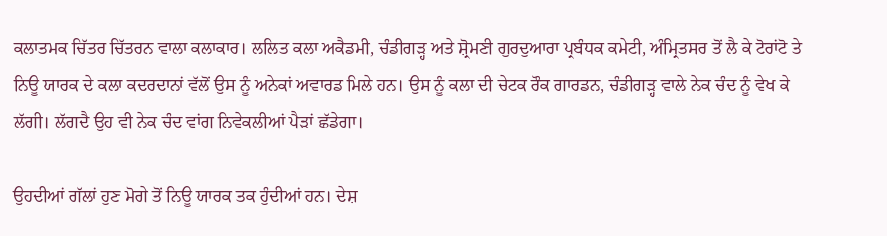ਕਲਾਤਮਕ ਚਿੱਤਰ ਚਿੱਤਰਨ ਵਾਲਾ ਕਲਾਕਾਰ। ਲਲਿਤ ਕਲਾ ਅਕੈਡਮੀ, ਚੰਡੀਗੜ੍ਹ ਅਤੇ ਸ਼੍ਰੋਮਣੀ ਗੁਰਦੁਆਰਾ ਪ੍ਰਬੰਧਕ ਕਮੇਟੀ, ਅੰਮ੍ਰਿਤਸਰ ਤੋਂ ਲੈ ਕੇ ਟੋਰਾਂਟੋ ਤੇ ਨਿਊ ਯਾਰਕ ਦੇ ਕਲਾ ਕਦਰਦਾਨਾਂ ਵੱਲੋਂ ਉਸ ਨੂੰ ਅਨੇਕਾਂ ਅਵਾਰਡ ਮਿਲੇ ਹਨ। ਉਸ ਨੂੰ ਕਲਾ ਦੀ ਚੇਟਕ ਰੌਕ ਗਾਰਡਨ, ਚੰਡੀਗੜ੍ਹ ਵਾਲੇ ਨੇਕ ਚੰਦ ਨੂੰ ਵੇਖ ਕੇ ਲੱਗੀ। ਲੱਗਦੈ ਉਹ ਵੀ ਨੇਕ ਚੰਦ ਵਾਂਗ ਨਿਵੇਕਲੀਆਂ ਪੈੜਾਂ ਛੱਡੇਗਾ।

ਉਹਦੀਆਂ ਗੱਲਾਂ ਹੁਣ ਮੋਗੇ ਤੋਂ ਨਿਊ ਯਾਰਕ ਤਕ ਹੁੰਦੀਆਂ ਹਨ। ਦੇਸ਼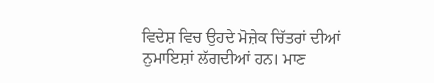ਵਿਦੇਸ਼ ਵਿਚ ਉਹਦੇ ਮੋਜ਼ੇਕ ਚਿੱਤਰਾਂ ਦੀਆਂ ਨੁਮਾਇਸ਼ਾਂ ਲੱਗਦੀਆਂ ਹਨ। ਮਾਣ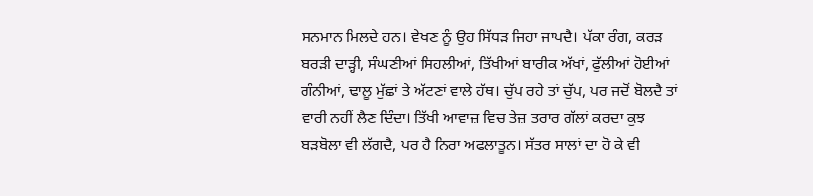ਸਨਮਾਨ ਮਿਲਦੇ ਹਨ। ਵੇਖਣ ਨੂੰ ਉਹ ਸਿੱਧੜ ਜਿਹਾ ਜਾਪਦੈ। ਪੱਕਾ ਰੰਗ, ਕਰੜ ਬਰੜੀ ਦਾੜ੍ਹੀ, ਸੰਘਣੀਆਂ ਸਿਹਲੀਆਂ, ਤਿੱਖੀਆਂ ਬਾਰੀਕ ਅੱਖਾਂ, ਫੁੱਲੀਆਂ ਹੋਈਆਂ ਗੰਨੀਆਂ, ਢਾਲੂ ਮੁੱਛਾਂ ਤੇ ਅੱਟਣਾਂ ਵਾਲੇ ਹੱਥ। ਚੁੱਪ ਰਹੇ ਤਾਂ ਚੁੱਪ, ਪਰ ਜਦੋਂ ਬੋਲਦੈ ਤਾਂ ਵਾਰੀ ਨਹੀਂ ਲੈਣ ਦਿੰਦਾ। ਤਿੱਖੀ ਆਵਾਜ਼ ਵਿਚ ਤੇਜ਼ ਤਰਾਰ ਗੱਲਾਂ ਕਰਦਾ ਕੁਝ ਬੜਬੋਲਾ ਵੀ ਲੱਗਦੈ, ਪਰ ਹੈ ਨਿਰਾ ਅਫਲਾਤੂਨ। ਸੱਤਰ ਸਾਲਾਂ ਦਾ ਹੋ ਕੇ ਵੀ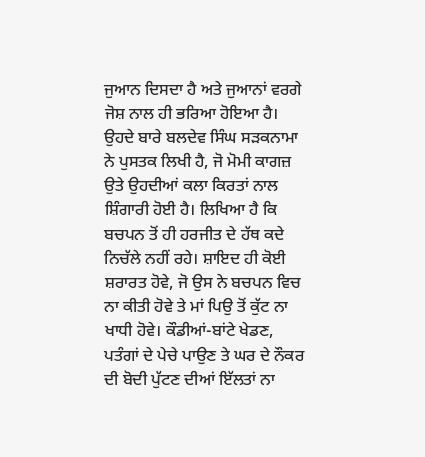ਜੁਆਨ ਦਿਸਦਾ ਹੈ ਅਤੇ ਜੁਆਨਾਂ ਵਰਗੇ ਜੋਸ਼ ਨਾਲ ਹੀ ਭਰਿਆ ਹੋਇਆ ਹੈ।
ਉਹਦੇ ਬਾਰੇ ਬਲਦੇਵ ਸਿੰਘ ਸੜਕਨਾਮਾ ਨੇ ਪੁਸਤਕ ਲਿਖੀ ਹੈ, ਜੋ ਮੋਮੀ ਕਾਗਜ਼ ਉਤੇ ਉਹਦੀਆਂ ਕਲਾ ਕਿਰਤਾਂ ਨਾਲ ਸ਼ਿੰਗਾਰੀ ਹੋਈ ਹੈ। ਲਿਖਿਆ ਹੈ ਕਿ ਬਚਪਨ ਤੋਂ ਹੀ ਹਰਜੀਤ ਦੇ ਹੱਥ ਕਦੇ ਨਿਚੱਲੇ ਨਹੀਂ ਰਹੇ। ਸ਼ਾਇਦ ਹੀ ਕੋਈ ਸ਼ਰਾਰਤ ਹੋਵੇ, ਜੋ ਉਸ ਨੇ ਬਚਪਨ ਵਿਚ ਨਾ ਕੀਤੀ ਹੋਵੇ ਤੇ ਮਾਂ ਪਿਉ ਤੋਂ ਕੁੱਟ ਨਾ ਖਾਧੀ ਹੋਵੇ। ਕੌਡੀਆਂ-ਬਾਂਟੇ ਖੇਡਣ, ਪਤੰਗਾਂ ਦੇ ਪੇਚੇ ਪਾਉਣ ਤੇ ਘਰ ਦੇ ਨੌਕਰ ਦੀ ਬੋਦੀ ਪੁੱਟਣ ਦੀਆਂ ਇੱਲਤਾਂ ਨਾ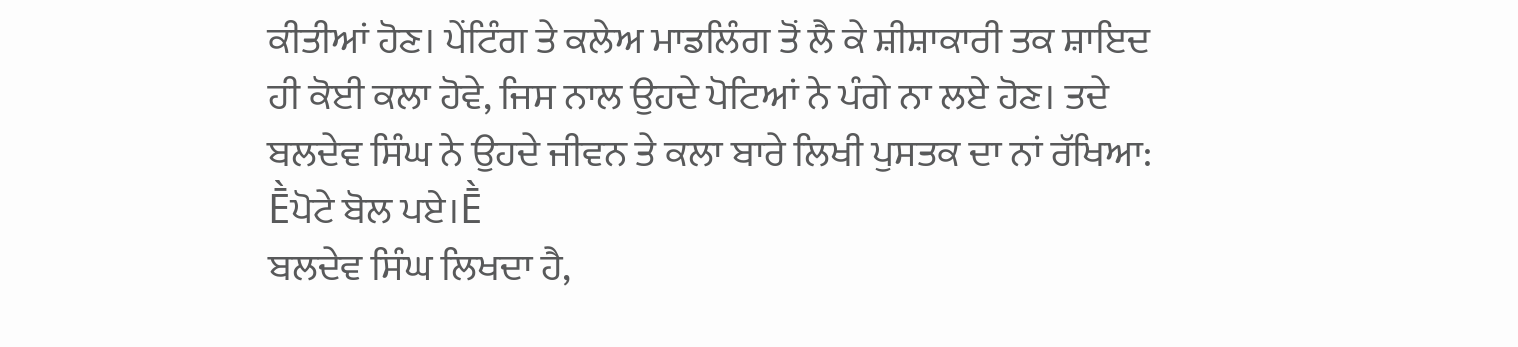ਕੀਤੀਆਂ ਹੋਣ। ਪੇਂਟਿੰਗ ਤੇ ਕਲੇਅ ਮਾਡਲਿੰਗ ਤੋਂ ਲੈ ਕੇ ਸ਼ੀਸ਼ਾਕਾਰੀ ਤਕ ਸ਼ਾਇਦ ਹੀ ਕੋਈ ਕਲਾ ਹੋਵੇ, ਜਿਸ ਨਾਲ ਉਹਦੇ ਪੋਟਿਆਂ ਨੇ ਪੰਗੇ ਨਾ ਲਏ ਹੋਣ। ਤਦੇ ਬਲਦੇਵ ਸਿੰਘ ਨੇ ਉਹਦੇ ਜੀਵਨ ਤੇ ਕਲਾ ਬਾਰੇ ਲਿਖੀ ਪੁਸਤਕ ਦਾ ਨਾਂ ਰੱਖਿਆ: Ḕਪੋਟੇ ਬੋਲ ਪਏ।Ḕ
ਬਲਦੇਵ ਸਿੰਘ ਲਿਖਦਾ ਹੈ,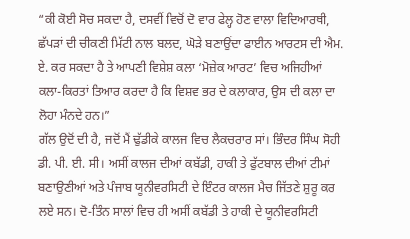“ਕੀ ਕੋਈ ਸੋਚ ਸਕਦਾ ਹੈ, ਦਸਵੀਂ ਵਿਚੋਂ ਦੋ ਵਾਰ ਫੇਲ੍ਹ ਹੋਣ ਵਾਲਾ ਵਿਦਿਆਰਥੀ, ਛੱਪੜਾਂ ਦੀ ਚੀਕਣੀ ਮਿੱਟੀ ਨਾਲ ਬਲਦ, ਘੋੜੇ ਬਣਾਉਂਦਾ ਫਾਈਨ ਆਰਟਸ ਦੀ ਐਮ. ਏ. ਕਰ ਸਕਦਾ ਹੈ ਤੇ ਆਪਣੀ ਵਿਸ਼ੇਸ਼ ਕਲਾ ‘ਮੋਜ਼ੇਕ ਆਰਟ’ ਵਿਚ ਅਜਿਹੀਆਂ ਕਲਾ-ਕਿਰਤਾਂ ਤਿਆਰ ਕਰਦਾ ਹੈ ਕਿ ਵਿਸ਼ਵ ਭਰ ਦੇ ਕਲਾਕਾਰ, ਉਸ ਦੀ ਕਲਾ ਦਾ ਲੋਹਾ ਮੰਨਦੇ ਹਨ।”
ਗੱਲ ਉਦੋਂ ਦੀ ਹੈ, ਜਦੋਂ ਮੈਂ ਢੁੱਡੀਕੇ ਕਾਲਜ ਵਿਚ ਲੈਕਚਰਾਰ ਸਾਂ। ਭਿੰਦਰ ਸਿੰਘ ਸੋਹੀ ਡੀ. ਪੀ. ਈ. ਸੀ। ਅਸੀਂ ਕਾਲਜ ਦੀਆਂ ਕਬੱਡੀ, ਹਾਕੀ ਤੇ ਫੁੱਟਬਾਲ ਦੀਆਂ ਟੀਮਾਂ ਬਣਾਉਣੀਆਂ ਅਤੇ ਪੰਜਾਬ ਯੂਨੀਵਰਸਿਟੀ ਦੇ ਇੰਟਰ ਕਾਲਜ ਮੈਚ ਜਿੱਤਣੇ ਸ਼ੁਰੂ ਕਰ ਲਏ ਸਨ। ਦੋ-ਤਿੰਨ ਸਾਲਾਂ ਵਿਚ ਹੀ ਅਸੀਂ ਕਬੱਡੀ ਤੇ ਹਾਕੀ ਦੇ ਯੂਨੀਵਰਸਿਟੀ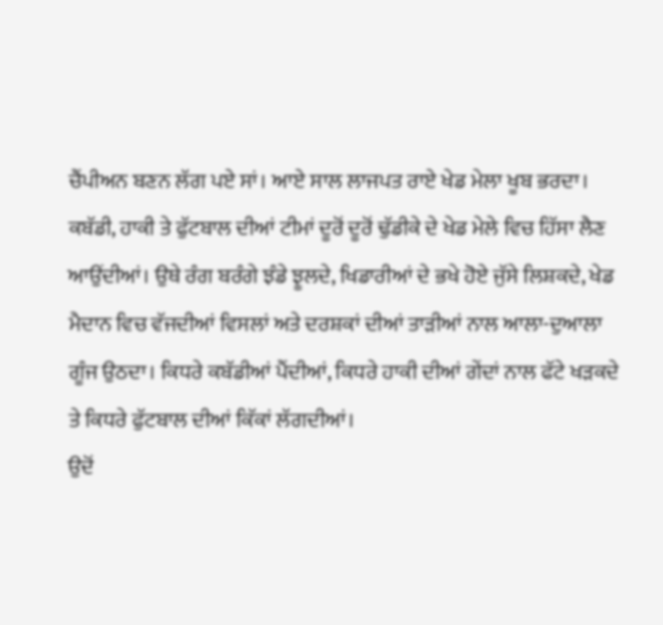ਚੈਂਪੀਅਨ ਬਣਨ ਲੱਗ ਪਏ ਸਾਂ। ਆਏ ਸਾਲ ਲਾਜਪਤ ਰਾਏ ਖੇਡ ਮੇਲਾ ਖੂਬ ਭਰਦਾ। ਕਬੱਡੀ, ਹਾਕੀ ਤੇ ਫੁੱਟਬਾਲ ਦੀਆਂ ਟੀਮਾਂ ਦੂਰੋਂ ਦੂਰੋਂ ਢੁੱਡੀਕੇ ਦੇ ਖੇਡ ਮੇਲੇ ਵਿਚ ਹਿੱਸਾ ਲੈਣ ਆਉਂਦੀਆਂ। ਉਥੇ ਰੰਗ ਬਰੰਗੇ ਝੰਡੇ ਝੂਲਦੇ, ਖਿਡਾਰੀਆਂ ਦੇ ਭਖੇ ਹੋਏ ਜੁੱਸੇ ਲਿਸ਼ਕਦੇ, ਖੇਡ ਮੈਦਾਨ ਵਿਚ ਵੱਜਦੀਆਂ ਵਿਸਲਾਂ ਅਤੇ ਦਰਸ਼ਕਾਂ ਦੀਆਂ ਤਾੜੀਆਂ ਨਾਲ ਆਲਾ-ਦੁਆਲਾ ਗੂੰਜ ਉਠਦਾ। ਕਿਧਰੇ ਕਬੱਡੀਆਂ ਪੈਂਦੀਆਂ, ਕਿਧਰੇ ਹਾਕੀ ਦੀਆਂ ਗੇਂਦਾਂ ਨਾਲ ਫੱਟੇ ਖੜਕਦੇ ਤੇ ਕਿਧਰੇ ਫੁੱਟਬਾਲ ਦੀਆਂ ਕਿੱਕਾਂ ਲੱਗਦੀਆਂ।
ਉਦੋਂ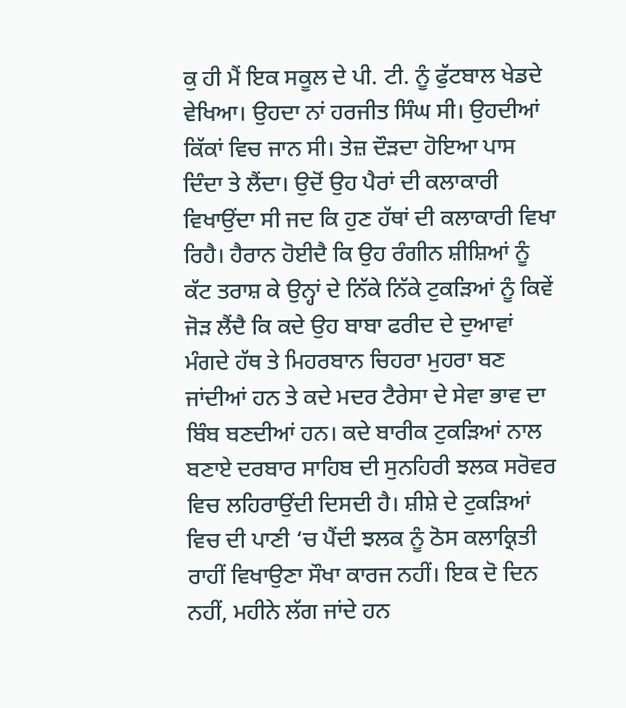ਕੁ ਹੀ ਮੈਂ ਇਕ ਸਕੂਲ ਦੇ ਪੀ. ਟੀ. ਨੂੰ ਫੁੱਟਬਾਲ ਖੇਡਦੇ ਵੇਖਿਆ। ਉਹਦਾ ਨਾਂ ਹਰਜੀਤ ਸਿੰਘ ਸੀ। ਉਹਦੀਆਂ ਕਿੱਕਾਂ ਵਿਚ ਜਾਨ ਸੀ। ਤੇਜ਼ ਦੌੜਦਾ ਹੋਇਆ ਪਾਸ ਦਿੰਦਾ ਤੇ ਲੈਂਦਾ। ਉਦੋਂ ਉਹ ਪੈਰਾਂ ਦੀ ਕਲਾਕਾਰੀ ਵਿਖਾਉਂਦਾ ਸੀ ਜਦ ਕਿ ਹੁਣ ਹੱਥਾਂ ਦੀ ਕਲਾਕਾਰੀ ਵਿਖਾ ਰਿਹੈ। ਹੈਰਾਨ ਹੋਈਦੈ ਕਿ ਉਹ ਰੰਗੀਨ ਸ਼ੀਸ਼ਿਆਂ ਨੂੰ ਕੱਟ ਤਰਾਸ਼ ਕੇ ਉਨ੍ਹਾਂ ਦੇ ਨਿੱਕੇ ਨਿੱਕੇ ਟੁਕੜਿਆਂ ਨੂੰ ਕਿਵੇਂ ਜੋੜ ਲੈਂਦੈ ਕਿ ਕਦੇ ਉਹ ਬਾਬਾ ਫਰੀਦ ਦੇ ਦੁਆਵਾਂ ਮੰਗਦੇ ਹੱਥ ਤੇ ਮਿਹਰਬਾਨ ਚਿਹਰਾ ਮੁਹਰਾ ਬਣ ਜਾਂਦੀਆਂ ਹਨ ਤੇ ਕਦੇ ਮਦਰ ਟੈਰੇਸਾ ਦੇ ਸੇਵਾ ਭਾਵ ਦਾ ਬਿੰਬ ਬਣਦੀਆਂ ਹਨ। ਕਦੇ ਬਾਰੀਕ ਟੁਕੜਿਆਂ ਨਾਲ ਬਣਾਏ ਦਰਬਾਰ ਸਾਹਿਬ ਦੀ ਸੁਨਹਿਰੀ ਝਲਕ ਸਰੋਵਰ ਵਿਚ ਲਹਿਰਾਉਂਦੀ ਦਿਸਦੀ ਹੈ। ਸ਼ੀਸ਼ੇ ਦੇ ਟੁਕੜਿਆਂ ਵਿਚ ਦੀ ਪਾਣੀ ‘ਚ ਪੈਂਦੀ ਝਲਕ ਨੂੰ ਠੋਸ ਕਲਾਕ੍ਰਿਤੀ ਰਾਹੀਂ ਵਿਖਾਉਣਾ ਸੌਖਾ ਕਾਰਜ ਨਹੀਂ। ਇਕ ਦੋ ਦਿਨ ਨਹੀਂ, ਮਹੀਨੇ ਲੱਗ ਜਾਂਦੇ ਹਨ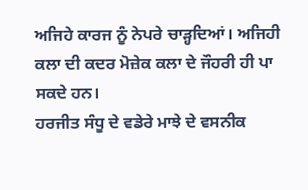ਅਜਿਹੇ ਕਾਰਜ ਨੂੰ ਨੇਪਰੇ ਚਾੜ੍ਹਦਿਆਂ। ਅਜਿਹੀ ਕਲਾ ਦੀ ਕਦਰ ਮੋਜ਼ੇਕ ਕਲਾ ਦੇ ਜੌਹਰੀ ਹੀ ਪਾ ਸਕਦੇ ਹਨ।
ਹਰਜੀਤ ਸੰਧੂ ਦੇ ਵਡੇਰੇ ਮਾਝੇ ਦੇ ਵਸਨੀਕ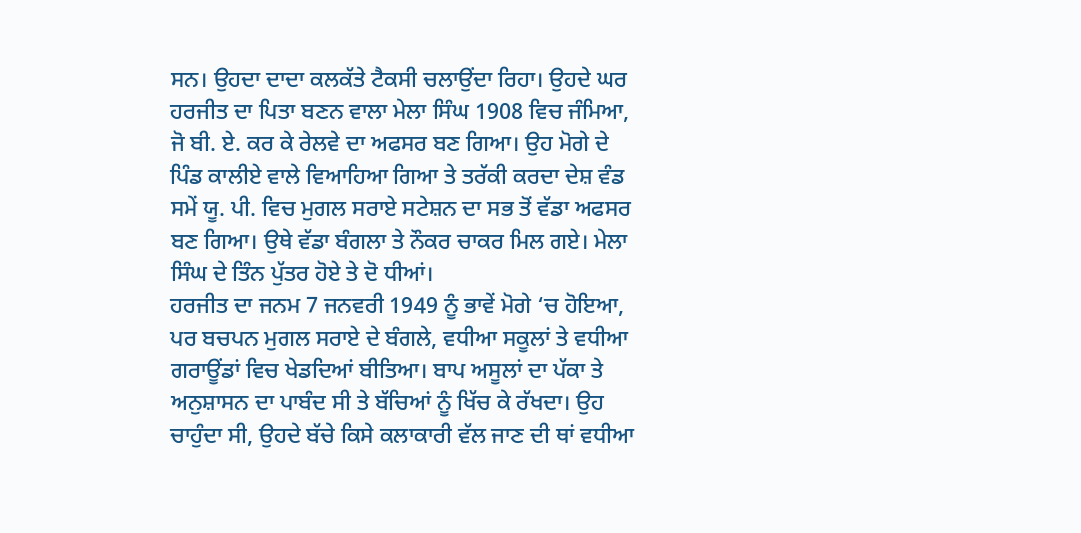ਸਨ। ਉਹਦਾ ਦਾਦਾ ਕਲਕੱਤੇ ਟੈਕਸੀ ਚਲਾਉਂਦਾ ਰਿਹਾ। ਉਹਦੇ ਘਰ ਹਰਜੀਤ ਦਾ ਪਿਤਾ ਬਣਨ ਵਾਲਾ ਮੇਲਾ ਸਿੰਘ 1908 ਵਿਚ ਜੰਮਿਆ, ਜੋ ਬੀ. ਏ. ਕਰ ਕੇ ਰੇਲਵੇ ਦਾ ਅਫਸਰ ਬਣ ਗਿਆ। ਉਹ ਮੋਗੇ ਦੇ ਪਿੰਡ ਕਾਲੀਏ ਵਾਲੇ ਵਿਆਹਿਆ ਗਿਆ ਤੇ ਤਰੱਕੀ ਕਰਦਾ ਦੇਸ਼ ਵੰਡ ਸਮੇਂ ਯੂ. ਪੀ. ਵਿਚ ਮੁਗਲ ਸਰਾਏ ਸਟੇਸ਼ਨ ਦਾ ਸਭ ਤੋਂ ਵੱਡਾ ਅਫਸਰ ਬਣ ਗਿਆ। ਉਥੇ ਵੱਡਾ ਬੰਗਲਾ ਤੇ ਨੌਕਰ ਚਾਕਰ ਮਿਲ ਗਏ। ਮੇਲਾ ਸਿੰਘ ਦੇ ਤਿੰਨ ਪੁੱਤਰ ਹੋਏ ਤੇ ਦੋ ਧੀਆਂ।
ਹਰਜੀਤ ਦਾ ਜਨਮ 7 ਜਨਵਰੀ 1949 ਨੂੰ ਭਾਵੇਂ ਮੋਗੇ ‘ਚ ਹੋਇਆ, ਪਰ ਬਚਪਨ ਮੁਗਲ ਸਰਾਏ ਦੇ ਬੰਗਲੇ, ਵਧੀਆ ਸਕੂਲਾਂ ਤੇ ਵਧੀਆ ਗਰਾਊਂਡਾਂ ਵਿਚ ਖੇਡਦਿਆਂ ਬੀਤਿਆ। ਬਾਪ ਅਸੂਲਾਂ ਦਾ ਪੱਕਾ ਤੇ ਅਨੁਸ਼ਾਸਨ ਦਾ ਪਾਬੰਦ ਸੀ ਤੇ ਬੱਚਿਆਂ ਨੂੰ ਖਿੱਚ ਕੇ ਰੱਖਦਾ। ਉਹ ਚਾਹੁੰਦਾ ਸੀ, ਉਹਦੇ ਬੱਚੇ ਕਿਸੇ ਕਲਾਕਾਰੀ ਵੱਲ ਜਾਣ ਦੀ ਥਾਂ ਵਧੀਆ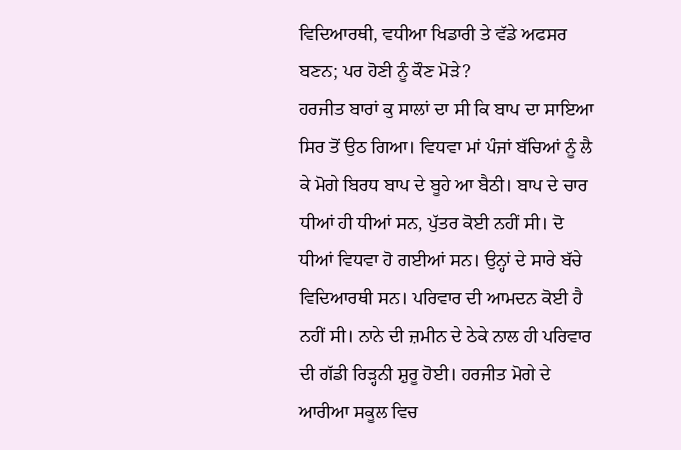ਵਿਦਿਆਰਥੀ, ਵਧੀਆ ਖਿਡਾਰੀ ਤੇ ਵੱਡੇ ਅਫਸਰ ਬਣਨ; ਪਰ ਹੋਣੀ ਨੂੰ ਕੌਣ ਮੋੜੇ?
ਹਰਜੀਤ ਬਾਰਾਂ ਕੁ ਸਾਲਾਂ ਦਾ ਸੀ ਕਿ ਬਾਪ ਦਾ ਸਾਇਆ ਸਿਰ ਤੋਂ ਉਠ ਗਿਆ। ਵਿਧਵਾ ਮਾਂ ਪੰਜਾਂ ਬੱਚਿਆਂ ਨੂੰ ਲੈ ਕੇ ਮੋਗੇ ਬਿਰਧ ਬਾਪ ਦੇ ਬੂਹੇ ਆ ਬੈਠੀ। ਬਾਪ ਦੇ ਚਾਰ ਧੀਆਂ ਹੀ ਧੀਆਂ ਸਨ, ਪੁੱਤਰ ਕੋਈ ਨਹੀਂ ਸੀ। ਦੋ ਧੀਆਂ ਵਿਧਵਾ ਹੋ ਗਈਆਂ ਸਨ। ਉਨ੍ਹਾਂ ਦੇ ਸਾਰੇ ਬੱਚੇ ਵਿਦਿਆਰਥੀ ਸਨ। ਪਰਿਵਾਰ ਦੀ ਆਮਦਨ ਕੋਈ ਹੈ ਨਹੀਂ ਸੀ। ਨਾਨੇ ਦੀ ਜ਼ਮੀਨ ਦੇ ਠੇਕੇ ਨਾਲ ਹੀ ਪਰਿਵਾਰ ਦੀ ਗੱਡੀ ਰਿੜ੍ਹਨੀ ਸ਼ੁਰੂ ਹੋਈ। ਹਰਜੀਤ ਮੋਗੇ ਦੇ ਆਰੀਆ ਸਕੂਲ ਵਿਚ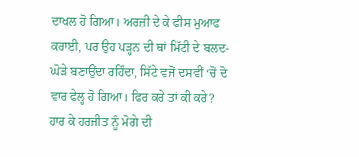ਦਾਖਲ ਹੋ ਗਿਆ। ਅਰਜ਼ੀ ਦੇ ਕੇ ਫੀਸ ਮੁਆਫ ਕਰਾਈ, ਪਰ ਉਹ ਪੜ੍ਹਨ ਦੀ ਥਾਂ ਮਿੱਟੀ ਦੇ ਬਲਦ-ਘੋੜੇ ਬਣਾਉਂਦਾ ਰਹਿੰਦਾ, ਸਿੱਟੇ ਵਜੋਂ ਦਸਵੀਂ ‘ਚੋਂ ਦੋ ਵਾਰ ਫੇਲ੍ਹ ਹੋ ਗਿਆ। ਫਿਰ ਕਰੇ ਤਾਂ ਕੀ ਕਰੇ?
ਹਾਰ ਕੇ ਹਰਜੀਤ ਨੂੰ ਮੋਗੇ ਦੀ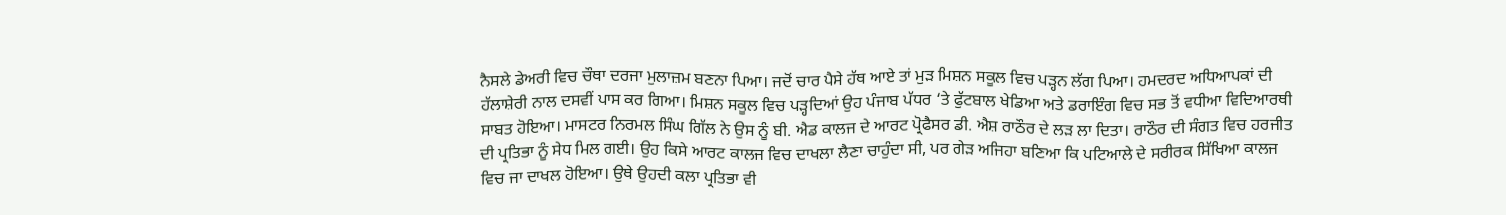ਨੈਸਲੇ ਡੇਅਰੀ ਵਿਚ ਚੌਥਾ ਦਰਜਾ ਮੁਲਾਜ਼ਮ ਬਣਨਾ ਪਿਆ। ਜਦੋਂ ਚਾਰ ਪੈਸੇ ਹੱਥ ਆਏ ਤਾਂ ਮੁੜ ਮਿਸ਼ਨ ਸਕੂਲ ਵਿਚ ਪੜ੍ਹਨ ਲੱਗ ਪਿਆ। ਹਮਦਰਦ ਅਧਿਆਪਕਾਂ ਦੀ ਹੱਲਾਸ਼ੇਰੀ ਨਾਲ ਦਸਵੀਂ ਪਾਸ ਕਰ ਗਿਆ। ਮਿਸ਼ਨ ਸਕੂਲ ਵਿਚ ਪੜ੍ਹਦਿਆਂ ਉਹ ਪੰਜਾਬ ਪੱਧਰ ‘ਤੇ ਫੁੱਟਬਾਲ ਖੇਡਿਆ ਅਤੇ ਡਰਾਇੰਗ ਵਿਚ ਸਭ ਤੋਂ ਵਧੀਆ ਵਿਦਿਆਰਥੀ ਸਾਬਤ ਹੋਇਆ। ਮਾਸਟਰ ਨਿਰਮਲ ਸਿੰਘ ਗਿੱਲ ਨੇ ਉਸ ਨੂੰ ਬੀ. ਐਡ ਕਾਲਜ ਦੇ ਆਰਟ ਪ੍ਰੋਫੈਸਰ ਡੀ. ਐਸ਼ ਰਾਠੌਰ ਦੇ ਲੜ ਲਾ ਦਿਤਾ। ਰਾਠੌਰ ਦੀ ਸੰਗਤ ਵਿਚ ਹਰਜੀਤ ਦੀ ਪ੍ਰਤਿਭਾ ਨੂੰ ਸੇਧ ਮਿਲ ਗਈ। ਉਹ ਕਿਸੇ ਆਰਟ ਕਾਲਜ ਵਿਚ ਦਾਖਲਾ ਲੈਣਾ ਚਾਹੁੰਦਾ ਸੀ, ਪਰ ਗੇੜ ਅਜਿਹਾ ਬਣਿਆ ਕਿ ਪਟਿਆਲੇ ਦੇ ਸਰੀਰਕ ਸਿੱਖਿਆ ਕਾਲਜ ਵਿਚ ਜਾ ਦਾਖਲ ਹੋਇਆ। ਉਥੇ ਉਹਦੀ ਕਲਾ ਪ੍ਰਤਿਭਾ ਵੀ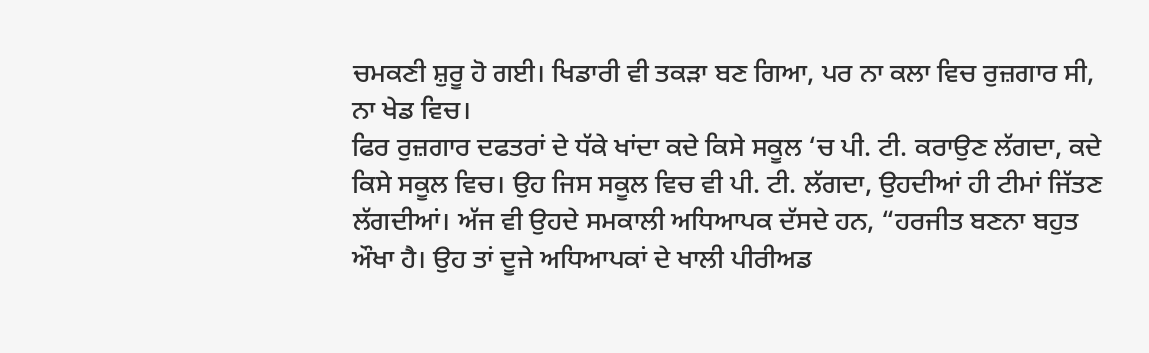ਚਮਕਣੀ ਸ਼ੁਰੂ ਹੋ ਗਈ। ਖਿਡਾਰੀ ਵੀ ਤਕੜਾ ਬਣ ਗਿਆ, ਪਰ ਨਾ ਕਲਾ ਵਿਚ ਰੁਜ਼ਗਾਰ ਸੀ, ਨਾ ਖੇਡ ਵਿਚ।
ਫਿਰ ਰੁਜ਼ਗਾਰ ਦਫਤਰਾਂ ਦੇ ਧੱਕੇ ਖਾਂਦਾ ਕਦੇ ਕਿਸੇ ਸਕੂਲ ‘ਚ ਪੀ. ਟੀ. ਕਰਾਉਣ ਲੱਗਦਾ, ਕਦੇ ਕਿਸੇ ਸਕੂਲ ਵਿਚ। ਉਹ ਜਿਸ ਸਕੂਲ ਵਿਚ ਵੀ ਪੀ. ਟੀ. ਲੱਗਦਾ, ਉਹਦੀਆਂ ਹੀ ਟੀਮਾਂ ਜਿੱਤਣ ਲੱਗਦੀਆਂ। ਅੱਜ ਵੀ ਉਹਦੇ ਸਮਕਾਲੀ ਅਧਿਆਪਕ ਦੱਸਦੇ ਹਨ, “ਹਰਜੀਤ ਬਣਨਾ ਬਹੁਤ ਔਖਾ ਹੈ। ਉਹ ਤਾਂ ਦੂਜੇ ਅਧਿਆਪਕਾਂ ਦੇ ਖਾਲੀ ਪੀਰੀਅਡ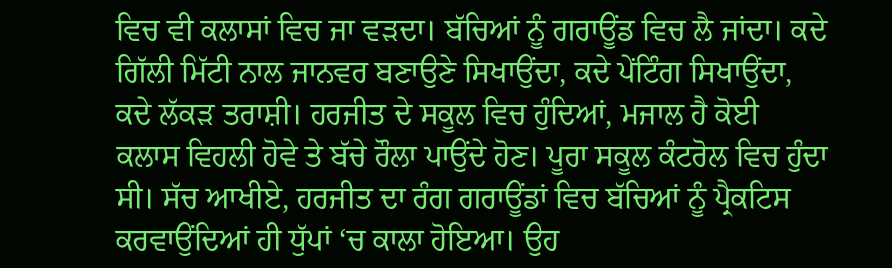ਵਿਚ ਵੀ ਕਲਾਸਾਂ ਵਿਚ ਜਾ ਵੜਦਾ। ਬੱਚਿਆਂ ਨੂੰ ਗਰਾਊਂਡ ਵਿਚ ਲੈ ਜਾਂਦਾ। ਕਦੇ ਗਿੱਲੀ ਮਿੱਟੀ ਨਾਲ ਜਾਨਵਰ ਬਣਾਉਣੇ ਸਿਖਾਉਂਦਾ, ਕਦੇ ਪੇਂਟਿੰਗ ਸਿਖਾਉਂਦਾ, ਕਦੇ ਲੱਕੜ ਤਰਾਸ਼ੀ। ਹਰਜੀਤ ਦੇ ਸਕੂਲ ਵਿਚ ਹੁੰਦਿਆਂ, ਮਜਾਲ ਹੈ ਕੋਈ ਕਲਾਸ ਵਿਹਲੀ ਹੋਵੇ ਤੇ ਬੱਚੇ ਰੌਲਾ ਪਾਉਂਦੇ ਹੋਣ। ਪੂਰਾ ਸਕੂਲ ਕੰਟਰੋਲ ਵਿਚ ਹੁੰਦਾ ਸੀ। ਸੱਚ ਆਖੀਏ, ਹਰਜੀਤ ਦਾ ਰੰਗ ਗਰਾਊਂਡਾਂ ਵਿਚ ਬੱਚਿਆਂ ਨੂੰ ਪ੍ਰੈਕਟਿਸ ਕਰਵਾਉਂਦਿਆਂ ਹੀ ਧੁੱਪਾਂ ‘ਚ ਕਾਲਾ ਹੋਇਆ। ਉਹ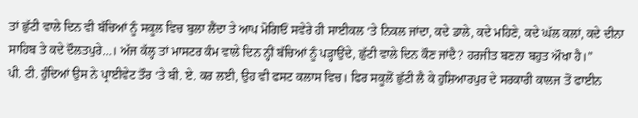ਤਾਂ ਛੁੱਟੀ ਵਾਲੇ ਦਿਨ ਵੀ ਬੱਚਿਆਂ ਨੂੰ ਸਕੂਲ ਵਿਚ ਬੁਲਾ ਲੈਂਦਾ ਤੇ ਆਪ ਮੋਗਿਓਂ ਸਵੇਰੇ ਹੀ ਸਾਈਕਲ ‘ਤੇ ਨਿਕਲ ਜਾਂਦਾ, ਕਦੇ ਡਾਲੇ, ਕਦੇ ਮਹਿਣੇ, ਕਦੇ ਘੱਲ ਕਲਾਂ, ਕਦੇ ਦੀਨਾ ਸਾਹਿਬ ਤੇ ਕਦੇ ਦੌਲਤਪੁਰੇ…। ਅੱਜ ਕੱਲ੍ਹ ਤਾਂ ਮਾਸਟਰ ਕੰਮ ਵਾਲੇ ਦਿਨ ਨ੍ਹੀਂ ਬੱਚਿਆਂ ਨੂੰ ਪੜ੍ਹਾਉਂਦੇ, ਛੁੱਟੀ ਵਾਲੇ ਦਿਨ ਕੌਣ ਜਾਂਦੈ? ਹਰਜੀਤ ਬਣਨਾ ਬਹੁਤ ਔਖਾ ਹੈ।”
ਪੀ. ਟੀ. ਹੁੰਦਿਆਂ ਉਸ ਨੇ ਪ੍ਰਾਈਵੇਟ ਤੌਰ ‘ਤੇ ਬੀ. ਏ. ਕਰ ਲਈ, ਉਹ ਵੀ ਫਸਟ ਕਲਾਸ ਵਿਚ। ਫਿਰ ਸਕੂਲੋਂ ਛੁੱਟੀ ਲੈ ਕੇ ਹੁਸ਼ਿਆਰਪੁਰ ਦੇ ਸਰਕਾਰੀ ਕਾਲਜ ਤੋਂ ਫਾਈਨ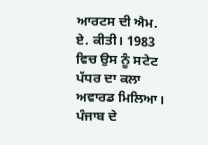ਆਰਟਸ ਦੀ ਐਮ. ਏ. ਕੀਤੀ। 1983 ਵਿਚ ਉਸ ਨੂੰ ਸਟੇਟ ਪੱਧਰ ਦਾ ਕਲਾ ਅਵਾਰਡ ਮਿਲਿਆ। ਪੰਜਾਬ ਦੇ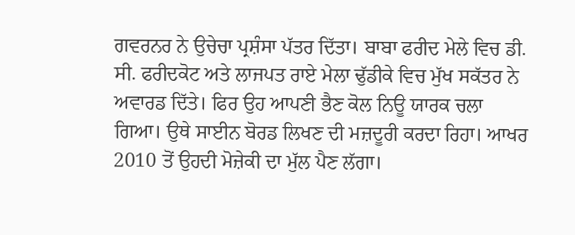ਗਵਰਨਰ ਨੇ ਉਚੇਚਾ ਪ੍ਰਸ਼ੰਸਾ ਪੱਤਰ ਦਿੱਤਾ। ਬਾਬਾ ਫਰੀਦ ਮੇਲੇ ਵਿਚ ਡੀ. ਸੀ. ਫਰੀਦਕੋਟ ਅਤੇ ਲਾਜਪਤ ਰਾਏ ਮੇਲਾ ਢੁੱਡੀਕੇ ਵਿਚ ਮੁੱਖ ਸਕੱਤਰ ਨੇ ਅਵਾਰਡ ਦਿੱਤੇ। ਫਿਰ ਉਹ ਆਪਣੀ ਭੈਣ ਕੋਲ ਨਿਊ ਯਾਰਕ ਚਲਾ ਗਿਆ। ਉਥੇ ਸਾਈਨ ਬੋਰਡ ਲਿਖਣ ਦੀ ਮਜ਼ਦੂਰੀ ਕਰਦਾ ਰਿਹਾ। ਆਖਰ 2010 ਤੋਂ ਉਹਦੀ ਮੋਜ਼ੇਕੀ ਦਾ ਮੁੱਲ ਪੈਣ ਲੱਗਾ।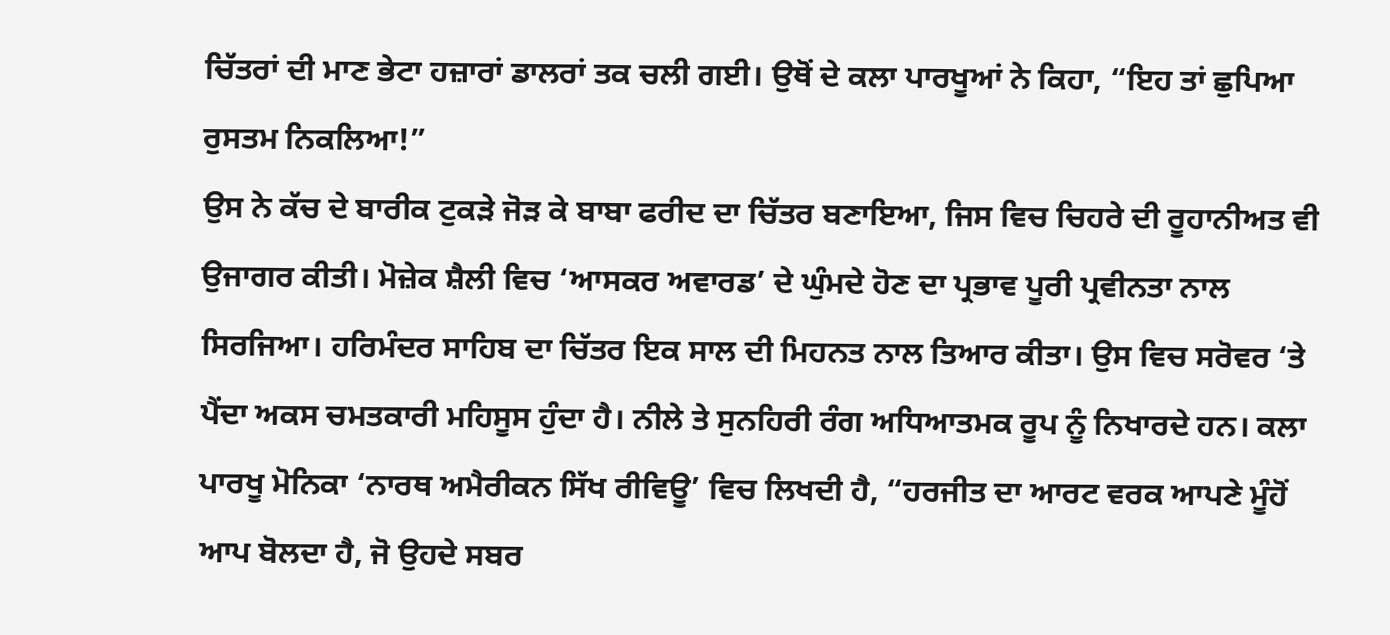ਚਿੱਤਰਾਂ ਦੀ ਮਾਣ ਭੇਟਾ ਹਜ਼ਾਰਾਂ ਡਾਲਰਾਂ ਤਕ ਚਲੀ ਗਈ। ਉਥੋਂ ਦੇ ਕਲਾ ਪਾਰਖੂਆਂ ਨੇ ਕਿਹਾ, “ਇਹ ਤਾਂ ਛੁਪਿਆ ਰੁਸਤਮ ਨਿਕਲਿਆ!”
ਉਸ ਨੇ ਕੱਚ ਦੇ ਬਾਰੀਕ ਟੁਕੜੇ ਜੋੜ ਕੇ ਬਾਬਾ ਫਰੀਦ ਦਾ ਚਿੱਤਰ ਬਣਾਇਆ, ਜਿਸ ਵਿਚ ਚਿਹਰੇ ਦੀ ਰੂਹਾਨੀਅਤ ਵੀ ਉਜਾਗਰ ਕੀਤੀ। ਮੋਜ਼ੇਕ ਸ਼ੈਲੀ ਵਿਚ ‘ਆਸਕਰ ਅਵਾਰਡ’ ਦੇ ਘੁੰਮਦੇ ਹੋਣ ਦਾ ਪ੍ਰਭਾਵ ਪੂਰੀ ਪ੍ਰਵੀਨਤਾ ਨਾਲ ਸਿਰਜਿਆ। ਹਰਿਮੰਦਰ ਸਾਹਿਬ ਦਾ ਚਿੱਤਰ ਇਕ ਸਾਲ ਦੀ ਮਿਹਨਤ ਨਾਲ ਤਿਆਰ ਕੀਤਾ। ਉਸ ਵਿਚ ਸਰੋਵਰ ‘ਤੇ ਪੈਂਦਾ ਅਕਸ ਚਮਤਕਾਰੀ ਮਹਿਸੂਸ ਹੁੰਦਾ ਹੈ। ਨੀਲੇ ਤੇ ਸੁਨਹਿਰੀ ਰੰਗ ਅਧਿਆਤਮਕ ਰੂਪ ਨੂੰ ਨਿਖਾਰਦੇ ਹਨ। ਕਲਾ ਪਾਰਖੂ ਮੋਨਿਕਾ ‘ਨਾਰਥ ਅਮੈਰੀਕਨ ਸਿੱਖ ਰੀਵਿਊ’ ਵਿਚ ਲਿਖਦੀ ਹੈ, “ਹਰਜੀਤ ਦਾ ਆਰਟ ਵਰਕ ਆਪਣੇ ਮੂੰਹੋਂ ਆਪ ਬੋਲਦਾ ਹੈ, ਜੋ ਉਹਦੇ ਸਬਰ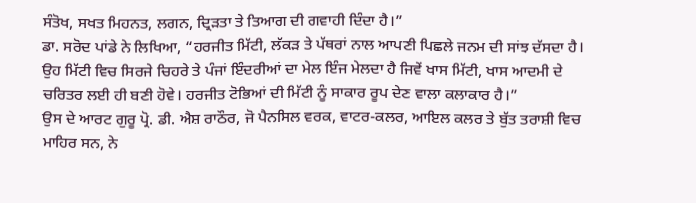ਸੰਤੋਖ, ਸਖਤ ਮਿਹਨਤ, ਲਗਨ, ਦ੍ਰਿੜਤਾ ਤੇ ਤਿਆਗ ਦੀ ਗਵਾਹੀ ਦਿੰਦਾ ਹੈ।”
ਡਾ. ਸਰੋਦ ਪਾਂਡੇ ਨੇ ਲਿਖਿਆ, “ਹਰਜੀਤ ਮਿੱਟੀ, ਲੱਕੜ ਤੇ ਪੱਥਰਾਂ ਨਾਲ ਆਪਣੀ ਪਿਛਲੇ ਜਨਮ ਦੀ ਸਾਂਝ ਦੱਸਦਾ ਹੈ। ਉਹ ਮਿੱਟੀ ਵਿਚ ਸਿਰਜੇ ਚਿਹਰੇ ਤੇ ਪੰਜਾਂ ਇੰਦਰੀਆਂ ਦਾ ਮੇਲ ਇੰਜ ਮੇਲਦਾ ਹੈ ਜਿਵੇਂ ਖਾਸ ਮਿੱਟੀ, ਖਾਸ ਆਦਮੀ ਦੇ ਚਰਿਤਰ ਲਈ ਹੀ ਬਣੀ ਹੋਵੇ। ਹਰਜੀਤ ਟੋਭਿਆਂ ਦੀ ਮਿੱਟੀ ਨੂੰ ਸਾਕਾਰ ਰੂਪ ਦੇਣ ਵਾਲਾ ਕਲਾਕਾਰ ਹੈ।”
ਉਸ ਦੇ ਆਰਟ ਗੁਰੂ ਪ੍ਰੋ. ਡੀ. ਐਸ਼ ਰਾਠੌਰ, ਜੋ ਪੈਨਸਿਲ ਵਰਕ, ਵਾਟਰ-ਕਲਰ, ਆਇਲ ਕਲਰ ਤੇ ਬੁੱਤ ਤਰਾਸ਼ੀ ਵਿਚ ਮਾਹਿਰ ਸਨ, ਨੇ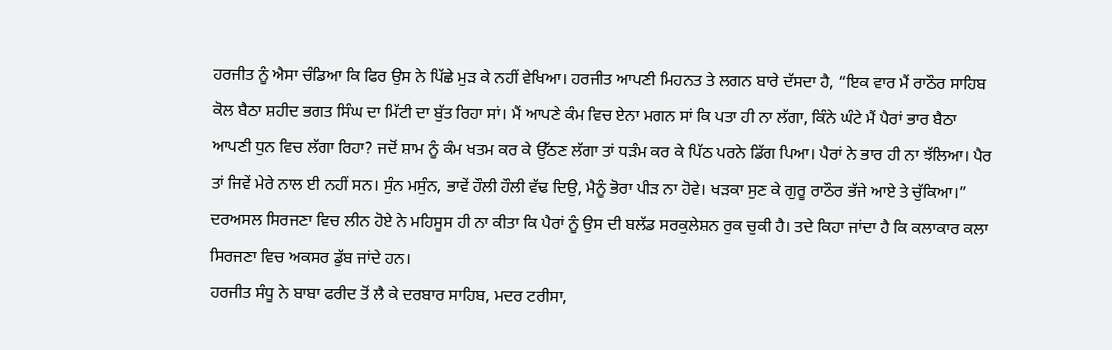ਹਰਜੀਤ ਨੂੰ ਐਸਾ ਚੰਡਿਆ ਕਿ ਫਿਰ ਉਸ ਨੇ ਪਿੱਛੇ ਮੁੜ ਕੇ ਨਹੀਂ ਵੇਖਿਆ। ਹਰਜੀਤ ਆਪਣੀ ਮਿਹਨਤ ਤੇ ਲਗਨ ਬਾਰੇ ਦੱਸਦਾ ਹੈ, “ਇਕ ਵਾਰ ਮੈਂ ਰਾਠੌਰ ਸਾਹਿਬ ਕੋਲ ਬੈਠਾ ਸ਼ਹੀਦ ਭਗਤ ਸਿੰਘ ਦਾ ਮਿੱਟੀ ਦਾ ਬੁੱਤ ਰਿਹਾ ਸਾਂ। ਮੈਂ ਆਪਣੇ ਕੰਮ ਵਿਚ ਏਨਾ ਮਗਨ ਸਾਂ ਕਿ ਪਤਾ ਹੀ ਨਾ ਲੱਗਾ, ਕਿੰਨੇ ਘੰਟੇ ਮੈਂ ਪੈਰਾਂ ਭਾਰ ਬੈਠਾ ਆਪਣੀ ਧੁਨ ਵਿਚ ਲੱਗਾ ਰਿਹਾ? ਜਦੋਂ ਸ਼ਾਮ ਨੂੰ ਕੰਮ ਖਤਮ ਕਰ ਕੇ ਉੱਠਣ ਲੱਗਾ ਤਾਂ ਧੜੰਮ ਕਰ ਕੇ ਪਿੱਠ ਪਰਨੇ ਡਿੱਗ ਪਿਆ। ਪੈਰਾਂ ਨੇ ਭਾਰ ਹੀ ਨਾ ਝੱਲਿਆ। ਪੈਰ ਤਾਂ ਜਿਵੇਂ ਮੇਰੇ ਨਾਲ ਈ ਨਹੀਂ ਸਨ। ਸੁੰਨ ਮਸੁੰਨ, ਭਾਵੇਂ ਹੌਲੀ ਹੌਲੀ ਵੱਢ ਦਿਉ, ਮੈਨੂੰ ਭੋਰਾ ਪੀੜ ਨਾ ਹੋਵੇ। ਖੜਕਾ ਸੁਣ ਕੇ ਗੁਰੂ ਰਾਠੌਰ ਭੱਜੇ ਆਏ ਤੇ ਚੁੱਕਿਆ।”
ਦਰਅਸਲ ਸਿਰਜਣਾ ਵਿਚ ਲੀਨ ਹੋਏ ਨੇ ਮਹਿਸੂਸ ਹੀ ਨਾ ਕੀਤਾ ਕਿ ਪੈਰਾਂ ਨੂੰ ਉਸ ਦੀ ਬਲੱਡ ਸਰਕੁਲੇਸ਼ਨ ਰੁਕ ਚੁਕੀ ਹੈ। ਤਦੇ ਕਿਹਾ ਜਾਂਦਾ ਹੈ ਕਿ ਕਲਾਕਾਰ ਕਲਾ ਸਿਰਜਣਾ ਵਿਚ ਅਕਸਰ ਡੁੱਬ ਜਾਂਦੇ ਹਨ।
ਹਰਜੀਤ ਸੰਧੂ ਨੇ ਬਾਬਾ ਫਰੀਦ ਤੋਂ ਲੈ ਕੇ ਦਰਬਾਰ ਸਾਹਿਬ, ਮਦਰ ਟਰੀਸਾ,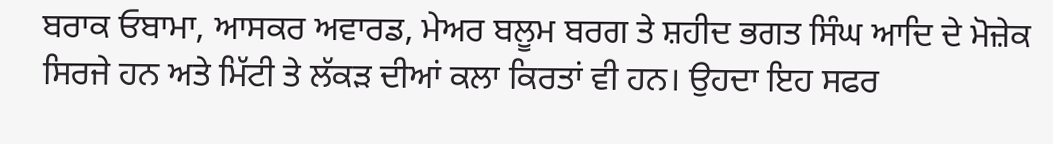ਬਰਾਕ ਓਬਾਮਾ, ਆਸਕਰ ਅਵਾਰਡ, ਮੇਅਰ ਬਲੂਮ ਬਰਗ ਤੇ ਸ਼ਹੀਦ ਭਗਤ ਸਿੰਘ ਆਦਿ ਦੇ ਮੋਜ਼ੇਕ ਸਿਰਜੇ ਹਨ ਅਤੇ ਮਿੱਟੀ ਤੇ ਲੱਕੜ ਦੀਆਂ ਕਲਾ ਕਿਰਤਾਂ ਵੀ ਹਨ। ਉਹਦਾ ਇਹ ਸਫਰ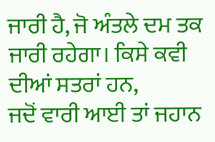ਜਾਰੀ ਹੈ, ਜੋ ਅੰਤਲੇ ਦਮ ਤਕ ਜਾਰੀ ਰਹੇਗਾ। ਕਿਸੇ ਕਵੀ ਦੀਆਂ ਸਤਰਾਂ ਹਨ,
ਜਦੋਂ ਵਾਰੀ ਆਈ ਤਾਂ ਜਹਾਨ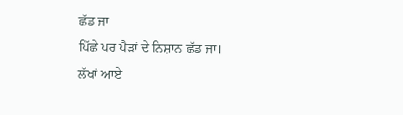ਛੱਡ ਜਾ
ਪਿੱਛੇ ਪਰ ਪੈੜਾਂ ਦੇ ਨਿਸ਼ਾਨ ਛੱਡ ਜਾ।
ਲੱਖਾਂ ਆਏ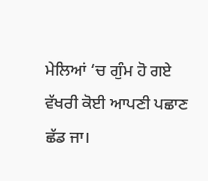ਮੇਲਿਆਂ ‘ਚ ਗੁੰਮ ਹੋ ਗਏ
ਵੱਖਰੀ ਕੋਈ ਆਪਣੀ ਪਛਾਣ ਛੱਡ ਜਾ।